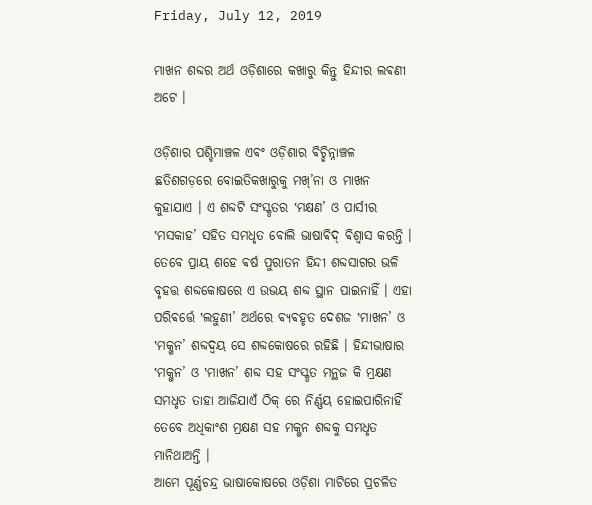Friday, July 12, 2019

ମାଖନ ଶବ୍ଦର ଅର୍ଥ ଓଡ଼ିଶାରେ କଖାରୁ କିନ୍ତୁ ହିନ୍ଦୀର ଲଵଣୀ ଅଟେ ।

ଓଡ଼ିଶାର ପଶ୍ଚିମାଞ୍ଚଳ ଏଵଂ ଓଡ଼ିଶାର ଵିଚ୍ଛିନ୍ନାଞ୍ଚଳ ଛତିଶଗଡ଼ରେ ବୋଇତିକଖାରୁକୁ ମଖ୍’ନା ଓ ମାଖନ କୁହାଯାଏ । ଏ ଶବ୍ଦଟି ସଂସ୍କୃତର ‛ମକ୍ଷଣ’ ଓ ପାର୍ସୀର ‛ମସକାହ’ ସହିତ ସମଧୃତ ବୋଲି ଭାଷାଵିଦ୍ ଵିଶ୍ଵାସ କରନ୍ତି । ତେବେ ପ୍ରାୟ ଶହେ ଵର୍ଷ ପୁରାତନ ହିନ୍ଦୀ ଶବ୍ଦସାଗର ଭଳି ବୃହତ୍ତ ଶବ୍ଦକୋଷରେ ଏ ଉଭୟ ଶବ୍ଦ ସ୍ଥାନ ପାଇନାହିଁ । ଏହା ପରିଵର୍ତ୍ତେ ‛ଲହୁଣୀ’ ଅର୍ଥରେ ଵ୍ୟଵହୃତ ଦେଶଜ ‛ମାଖନ’ ଓ ‛ମକ୍ଖନ’ ଶବ୍ଦଦ୍ଵୟ ସେ ଶବ୍ଦକୋଷରେ ରହିଛି । ହିନ୍ଦୀଭାଷାର ‛ମକ୍ଖନ’ ଓ ‛ମାଖନ’ ଶବ୍ଦ ସହ ସଂସ୍କୃତ ମନ୍ଥଜ କି ମ୍ରକ୍ଷଣ ସମଧୃତ ତାହା ଆଜିଯାଏଁ ଠିକ୍ ରେ ନିର୍ଣ୍ଣୟ ହୋଇପାରିନାହିଁ ତେବେ ଅଧିକାଂଶ ମ୍ରକ୍ଷଣ ସହ ମକ୍ଖନ ଶବ୍ଦକୁ ସମଧୃତ ମାନିଥାଅନ୍ତି ।
ଆମେ ପୂର୍ଣ୍ଣଚନ୍ଦ୍ର ଭାଷାକୋଷରେ ଓଡ଼ିଶା ମାଟିରେ ପ୍ରଚଳିତ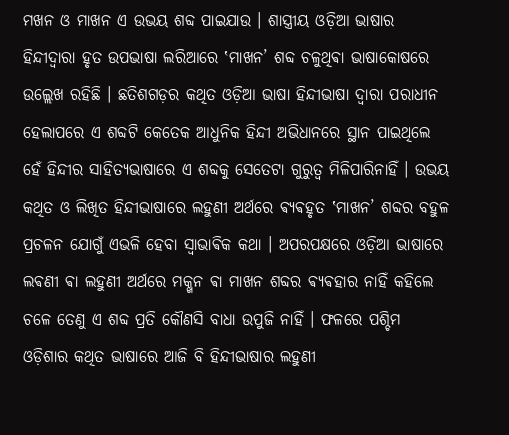ମଖନ ଓ ମାଖନ ଏ ଉଭୟ ଶବ୍ଦ ପାଇଯାଉ । ଶାସ୍ତ୍ରୀୟ ଓଡ଼ିଆ ଭାଷାର ହିନ୍ଦୀଦ୍ଵାରା ହୃତ ଉପଭାଷା ଲରିଆରେ ‛ମାଖନ’ ଶବ୍ଦ ଚଳୁଥିଵା ଭାଷାକୋଷରେ ଉଲ୍ଲେଖ ରହିଛି । ଛତିଶଗଡ଼ର କଥିତ ଓଡ଼ିଆ ଭାଷା ହିନ୍ଦୀଭାଷା ଦ୍ଵାରା ପରାଧୀନ ହେଲାପରେ ଏ ଶବ୍ଦଟି କେତେକ ଆଧୁନିକ ହିନ୍ଦୀ ଅଭିଧାନରେ ସ୍ଥାନ ପାଇଥିଲେ ହେଁ ହିନ୍ଦୀର ସାହିତ୍ୟଭାଷାରେ ଏ ଶବ୍ଦକୁ ସେତେଟା ଗୁରୁତ୍ୱ ମିଳିପାରିନାହିଁ । ଉଭୟ କଥିତ ଓ ଲିଖିତ ହିନ୍ଦୀଭାଷାରେ ଲହୁଣୀ ଅର୍ଥରେ ଵ୍ୟଵହୃତ ‛ମାଖନ’ ଶବ୍ଦର ବହୁଳ ପ୍ରଚଳନ ଯୋଗୁଁ ଏଭଳି ହେବା ସ୍ଵାଭାଵିକ କଥା । ଅପରପକ୍ଷରେ ଓଡ଼ିଆ ଭାଷାରେ ଲଵଣୀ ଵା ଲହୁଣୀ ଅର୍ଥରେ ମକ୍ଖନ ଵା ମାଖନ ଶବ୍ଦର ଵ୍ୟଵହାର ନାହିଁ କହିଲେ ଚଳେ ତେଣୁ ଏ ଶବ୍ଦ ପ୍ରତି କୌଣସି ବାଧା ଉପୁଜି ନାହିଁ । ଫଳରେ ପଶ୍ଚିମ ଓଡ଼ିଶାର କଥିତ ଭାଷାରେ ଆଜି ବି ହିନ୍ଦୀଭାଷାର ଲହୁଣୀ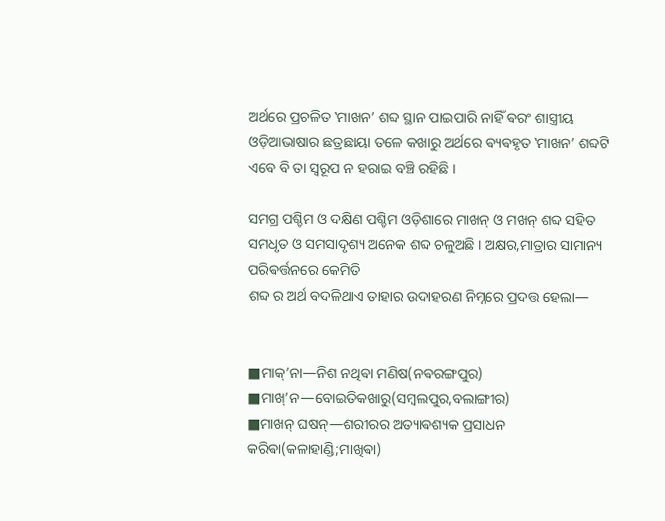ଅର୍ଥରେ ପ୍ରଚଳିତ ‛ମାଖନ’ ଶବ୍ଦ ସ୍ଥାନ ପାଇପାରି ନାହିଁ ଵରଂ ଶାସ୍ତ୍ରୀୟ ଓଡ଼ିଆଭାଷାର ଛତ୍ରଛାୟା ତଳେ କଖାରୁ ଅର୍ଥରେ ଵ୍ୟଵହୃତ ‛ମାଖନ’ ଶବ୍ଦଟି ଏବେ ବି ତା ସ୍ଵରୂପ ନ ହରାଇ ବଞ୍ଚି ରହିଛି ।

ସମଗ୍ର ପଶ୍ଚିମ ଓ ଦକ୍ଷିଣ ପଶ୍ଚିମ ଓଡ଼ିଶାରେ ମାଖନ୍ ଓ ମଖନ୍ ଶବ୍ଦ ସହିତ ସମଧୃତ ଓ ସମସାଦୃଶ୍ୟ ଅନେକ ଶବ୍ଦ ଚଳୁଅଛି । ଅକ୍ଷର,ମାତ୍ରାର ସାମାନ୍ୟ ପରିଵର୍ତ୍ତନରେ କେମିତି
ଶବ୍ଦ ର ଅର୍ଥ ବଦଳିଥାଏ ତାହାର ଉଦାହରଣ ନିମ୍ନରେ ପ୍ରଦତ୍ତ ହେଲା―


■ମାକ୍’ନା―ନିଶ ନଥିଵା ମଣିଷ(ନଵରଙ୍ଗପୁର)
■ମାଖ୍’ନ―ବୋଇତିକଖାରୁ(ସମ୍ଵଲପୁର,ବଲାଙ୍ଗୀର)
■ମାଖନ୍ ଘଷନ୍―ଶରୀରର ଅତ୍ୟାଵଶ୍ୟକ ପ୍ରସାଧନ କରିଵା(କଳାହାଣ୍ଡି;ମାଖିଵା)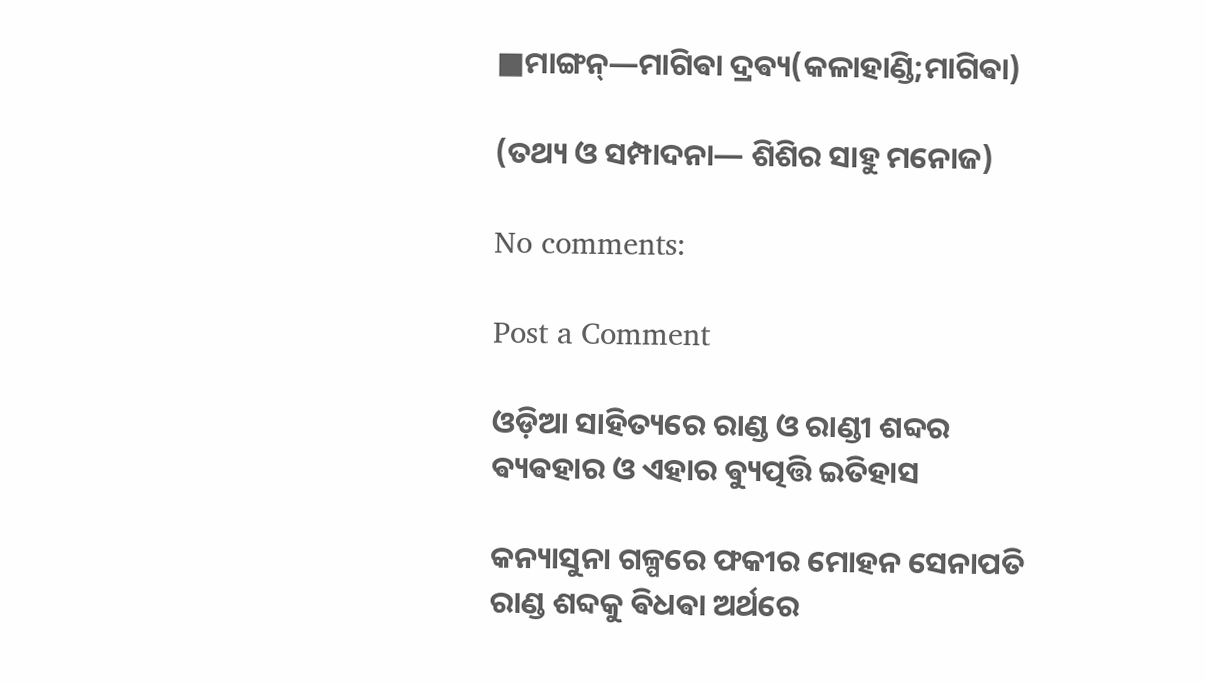■ମାଙ୍ଗନ୍―ମାଗିଵା ଦ୍ରଵ୍ୟ(କଳାହାଣ୍ଡି;ମାଗିଵା)

(ତଥ୍ୟ ଓ ସମ୍ପାଦନା― ଶିଶିର ସାହୁ ମନୋଜ)

No comments:

Post a Comment

ଓଡ଼ିଆ ସାହିତ୍ୟରେ ରାଣ୍ଡ ଓ ରାଣ୍ଡୀ ଶବ୍ଦର ଵ୍ୟଵହାର ଓ ଏହାର ଵ୍ୟୁତ୍ପତ୍ତି ଇତିହାସ

କନ୍ୟାସୁନା ଗଳ୍ପରେ ଫକୀର ମୋହନ ସେନାପତି ରାଣ୍ଡ ଶବ୍ଦକୁ ଵିଧଵା ଅର୍ଥରେ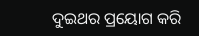ଦୁଇଥର ପ୍ରୟୋଗ କରି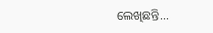ଲେଖିଛନ୍ତି...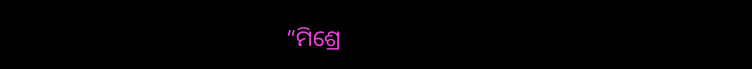“ମିଶ୍ରେ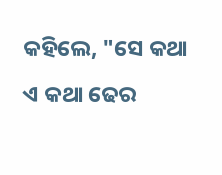କହିଲେ, "ସେ କଥା ଏ କଥା ଢେର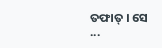ତଫାତ୍ । ସେ ...